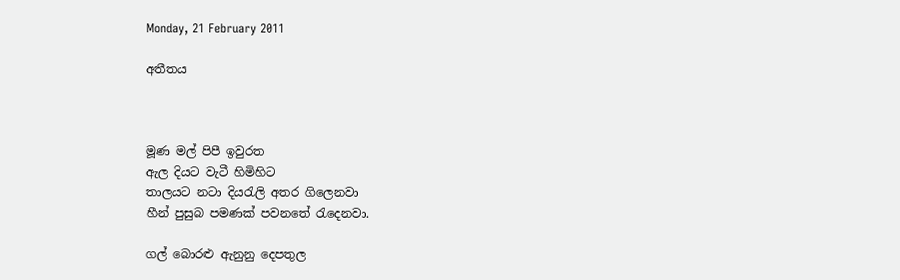Monday, 21 February 2011

අතීතය



මූණ මල් පිපී ඉවුරත
ඇල දියට වැටී හිමිහිට
තාලයට නටා දියරැලි අතර ගිලෙනවා
හීන් පුසුබ පමණක් පවනතේ රැදෙනවා.

ගල් බොරළු ඇනුනු දෙපතුල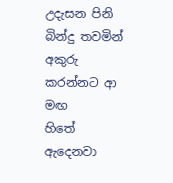උදැසන පිනි බින්දු තවමින්
අකුරු කරන්නට ආ මඟ
හිතේ ඇදෙනවා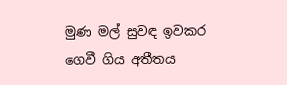මුණ මල් සුවඳ ඉවකර
ගෙවී ගිය අතීතය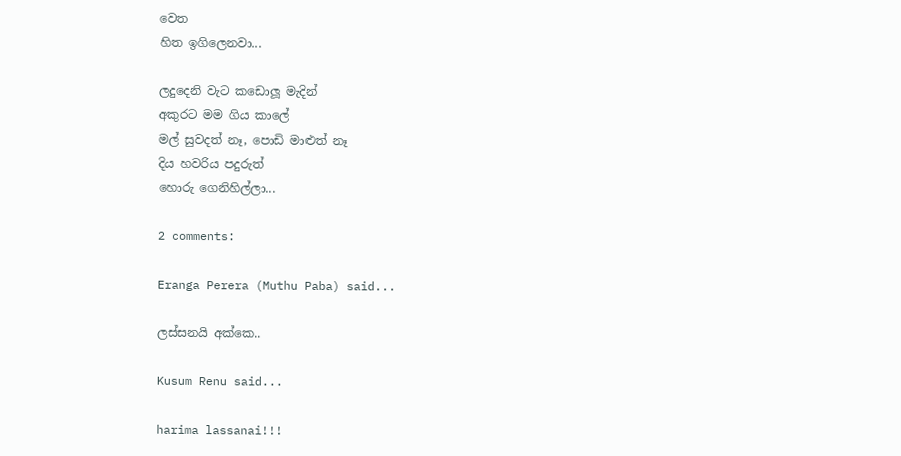වෙත
හිත ඉගිලෙනවා...

ලදුදෙනි වැට කඩොලූ මැදින්
අකුරට මම ගිය කාලේ
මල් සුවදත් නෑ, පොඩි මාළුත් නෑ
දිය හවරිය පදුරුත්
හොරු ගෙනිහිල්ලා...

2 comments:

Eranga Perera (Muthu Paba) said...

ලස්සනයි අක්කෙ..

Kusum Renu said...

harima lassanai!!!